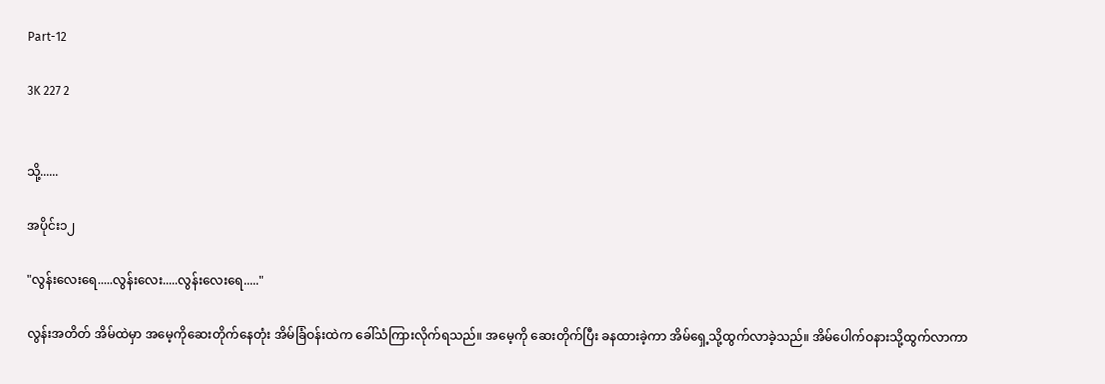Part-12

3K 227 2


သို့......

အပိုင်း၁၂

"လွန်းလေးရေ.....လွန်းလေး.....လွန်းလေးရေ....."

လွန်းအတိတ် အိမ်ထဲမှာ အမေ့ကိုဆေးတိုက်နေတုံး အိမ်ခြံဝန်းထဲက ခေါ်သံကြားလိုက်ရသည်။ အမေ့ကို ဆေးတိုက်ပြီး ခနထားခဲ့ကာ အိမ်ရှေ့သို့ထွက်လာခဲ့သည်။ အိမ်ပေါက်ဝနားသို့ထွက်လာကာ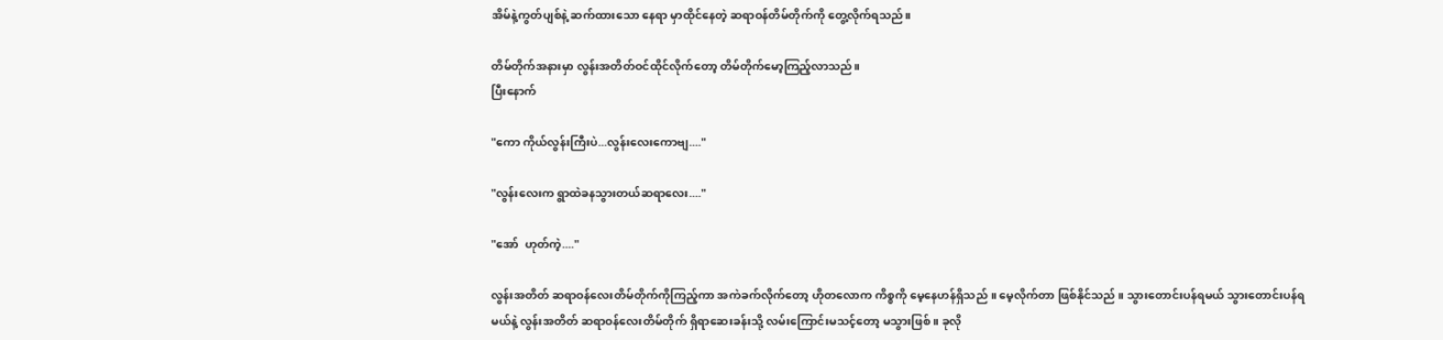အိမ်နဲ့ကွတ်ပျစ်နဲ့ ဆက်ထားသော နေရာ မှာထိုင်နေတဲ့ ဆရာဝန်တိမ်တိုက်ကို တွေ့လိုက်ရသည်။

တိမ်တိုက်အနားမှာ လွန်းအတိတ်ဝင်ထိုင်လိုက်တော့ တိမ်တိုက်မော့ကြည့်လာသည်။
ပြီးနောက်

"ကော ကိုယ်လွန်းကြီးပဲ...လွန်းလေးကောဗျ...."

"လွန်းလေးက ရွာထဲခနသွားတယ်ဆရာလေး...."

"အော်  ဟုတ်ကဲ့...."

လွန်းအတိတ် ဆရာဝန်လေးတိမ်တိုက်ကိုကြည့်ကာ အကဲခက်လိုက်တော့ ဟိုတလောက ကိစ္စကို မေ့နေဟန်ရှိသည် ။ မေ့လိုက်တာ ဖြစ်နိုင်သည် ။ သွားတောင်းပန်ရမယ် သွားတောင်းပန်ရမယ်နဲ့ လွန်းအတိတ် ဆရာဝန်လေးတိမ်တိုက် ရှိရာဆေးခန်းသို့ လမ်းကြောင်းမသင့်တော့ မသွားဖြစ် ။ ခုလို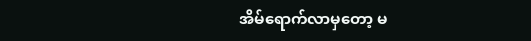အိမ်ရောက်လာမှတော့ မ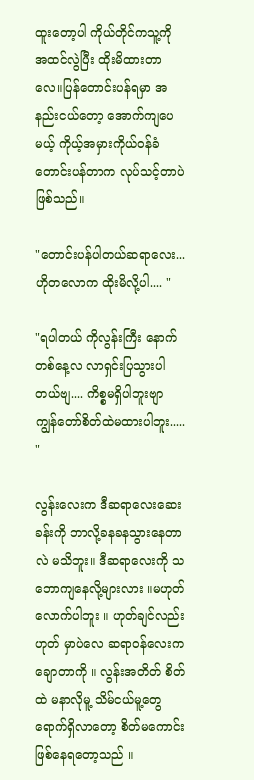ထူးတော့ပါ ကိုယ်တိုင်ကသူ့ကို အထင်လွဲပြီး ထိုးမိထားတာလေ။ပြန်တောင်းပန်ရမှာ အနည်းငယ်တော့ အောက်ကျပေမယ့် ကိုယ့်အမှားကိုယ်ဝန်ခံတောင်းပန်တာက လုပ်သင့်တာပဲဖြစ်သည်။

"တောင်းပန်ပါတယ်ဆရာလေး...ဟိုတလောက ထိုးမိလို့ပါ.... "

"ရပါတယ် ကိုလွန်းကြီး နောက်တစ်နေ့လ လာရှင်းပြသွားပါတယ်ဗျ.... ကိစ္စမရှိပါဘူးဗျာ ကျွန်တော်စိတ်ထဲမထားပါဘူး..... "

လွန်းလေးက ဒီဆရာလေးဆေးခန်းကို ဘာလို့ခနခနသွားနေတာလဲ မသိဘူး။ ဒီဆရာလေးကို သဘောကျနေလို့များလား ။မဟုတ်လောက်ပါဘူး ။ ဟုတ်ချင်လည်းဟုတ် မှာပဲလေ ဆရာဝန်လေးက ချောတာကို ။ လွန်းအတိတ် စိတ်ထဲ မနာလိုမူ့ သိမ်ငယ်မူ့တွေရောက်ရှိလာတော့ စိတ်မကောင်းဖြစ်နေရတော့သည် ။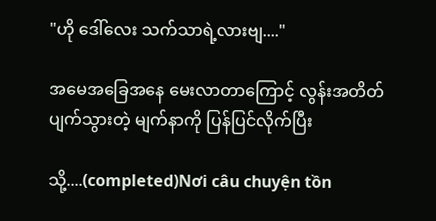"ဟို ဒေါ်လေး သက်သာရဲ့လားဗျ...."

အမေအခြေအနေ မေးလာတာကြောင့် လွန်းအတိတ် ပျက်သွားတဲ့ မျက်နာကို ပြန်ပြင်လိုက်ပြီး

သို့....(completed)Nơi câu chuyện tồn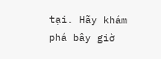tại. Hãy khám phá bây giờ